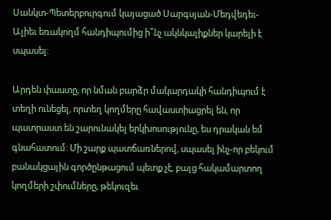Սանկտ-Պետերբուրգում կայացած Սարգսյան-Մեդվեդեւ-Ալիեւ եռակողմ հանդիպումից ի՞նչ ակնկալիքներ կարելի է սպասել:

Արդեն փաստը, որ նման բարձր մակարդակի հանդիպում է տեղի ունեցել, որտեղ կողմերը հավաստիացրել են, որ պատրաստ են շարունակել երկխոսությունը, ես դրական եմ գնահատում: Մի շարք պատճառներով, սպասել ինչ-որ բեկում բանակցային գործընթացում պետք չէ, բայց հակամարտող կողմերի շփումները, թեկուզեւ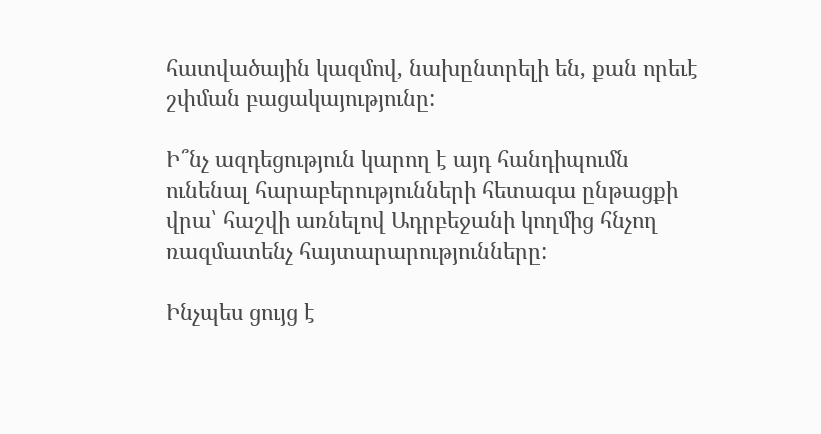հատվածային կազմով, նախընտրելի են, քան որեւէ շփման բացակայությունը:

Ի՞նչ ազդեցություն կարող է այդ հանդիպումն ունենալ հարաբերությունների հետագա ընթացքի վրա՝ հաշվի առնելով Ադրբեջանի կողմից հնչող ռազմատենչ հայտարարությունները:

Ինչպես ցույց է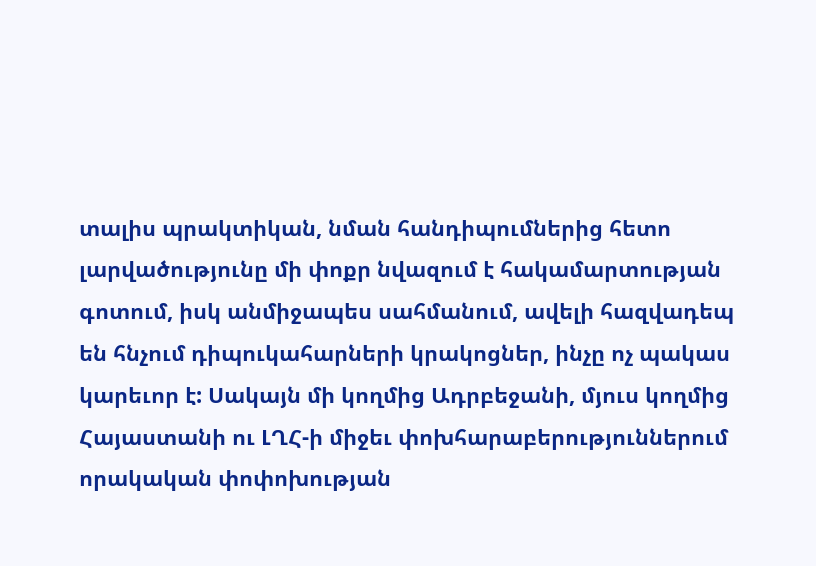տալիս պրակտիկան, նման հանդիպումներից հետո լարվածությունը մի փոքր նվազում է հակամարտության գոտում, իսկ անմիջապես սահմանում, ավելի հազվադեպ են հնչում դիպուկահարների կրակոցներ, ինչը ոչ պակաս կարեւոր է: Սակայն մի կողմից Ադրբեջանի, մյուս կողմից Հայաստանի ու ԼՂՀ-ի միջեւ փոխհարաբերություններում որակական փոփոխության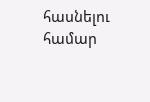հասնելու համար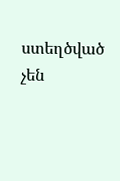ստեղծված չեն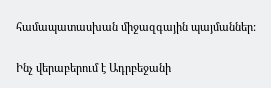համապատասխան միջազգային պայմաններ:

Ինչ վերաբերում է Ադրբեջանի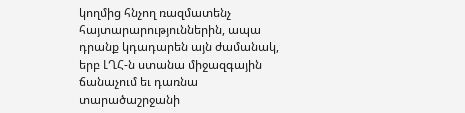կողմից հնչող ռազմատենչ հայտարարություններին, ապա դրանք կդադարեն այն ժամանակ, երբ ԼՂՀ-ն ստանա միջազգային ճանաչում եւ դառնա տարածաշրջանի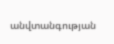անվտանգության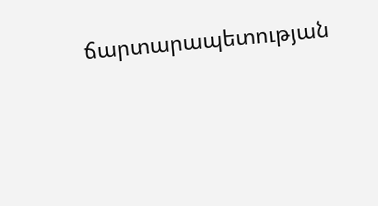ճարտարապետության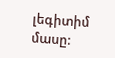լեգիտիմ մասը: